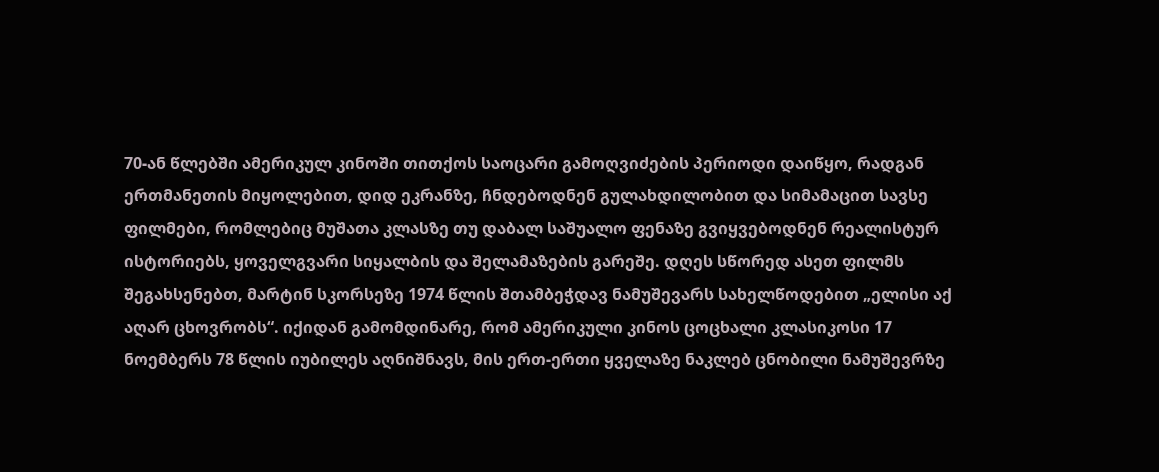70-ან წლებში ამერიკულ კინოში თითქოს საოცარი გამოღვიძების პერიოდი დაიწყო, რადგან ერთმანეთის მიყოლებით, დიდ ეკრანზე, ჩნდებოდნენ გულახდილობით და სიმამაცით სავსე ფილმები, რომლებიც მუშათა კლასზე თუ დაბალ საშუალო ფენაზე გვიყვებოდნენ რეალისტურ ისტორიებს, ყოველგვარი სიყალბის და შელამაზების გარეშე. დღეს სწორედ ასეთ ფილმს შეგახსენებთ, მარტინ სკორსეზე 1974 წლის შთამბეჭდავ ნამუშევარს სახელწოდებით „ელისი აქ აღარ ცხოვრობს“. იქიდან გამომდინარე, რომ ამერიკული კინოს ცოცხალი კლასიკოსი 17 ნოემბერს 78 წლის იუბილეს აღნიშნავს, მის ერთ-ერთი ყველაზე ნაკლებ ცნობილი ნამუშევრზე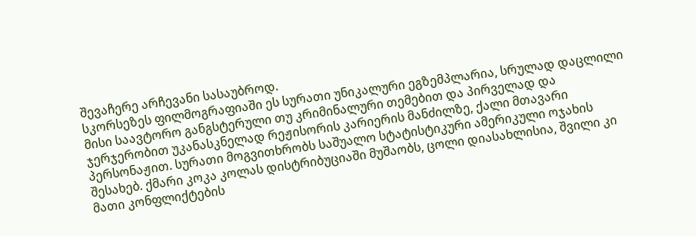შევაჩერე არჩევანი სასაუბროდ.
სკორსეზეს ფილმოგრაფიაში ეს სურათი უნიკალური ეგზემპლარია, სრულად დაცლილი მისი საავტორო განგსტერული თუ კრიმინალური თემებით და პირველად და ჯერჯერობით უკანასკნელად რეჟისორის კარიერის მანძილზე, ქალი მთავარი პერსონაჟით. სურათი მოგვითხრობს საშუალო სტატისტიკური ამერიკული ოჯახის შესახებ. ქმარი კოკა კოლას დისტრიბუციაში მუშაობს, ცოლი დიასახლისია, შვილი კი მათი კონფლიქტების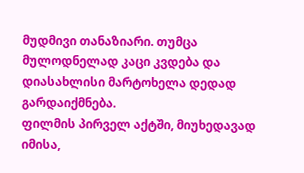მუდმივი თანაზიარი. თუმცა მულოდნელად კაცი კვდება და დიასახლისი მარტოხელა დედად გარდაიქმნება.
ფილმის პირველ აქტში, მიუხედავად იმისა,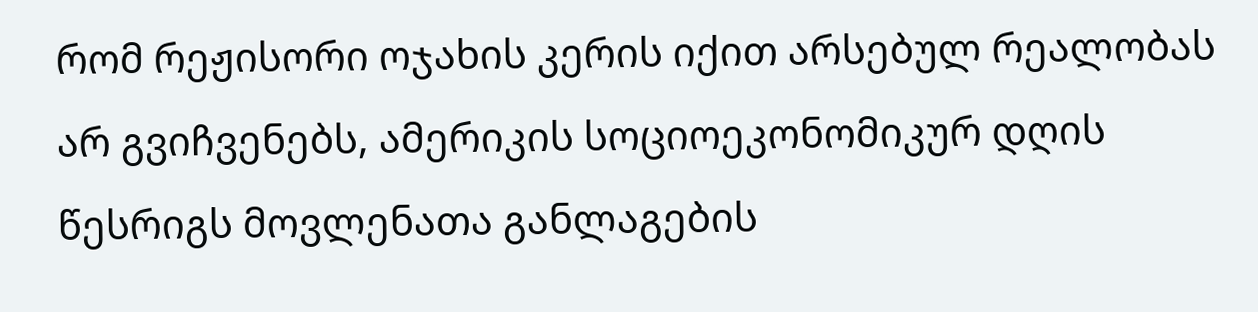რომ რეჟისორი ოჯახის კერის იქით არსებულ რეალობას არ გვიჩვენებს, ამერიკის სოციოეკონომიკურ დღის წესრიგს მოვლენათა განლაგების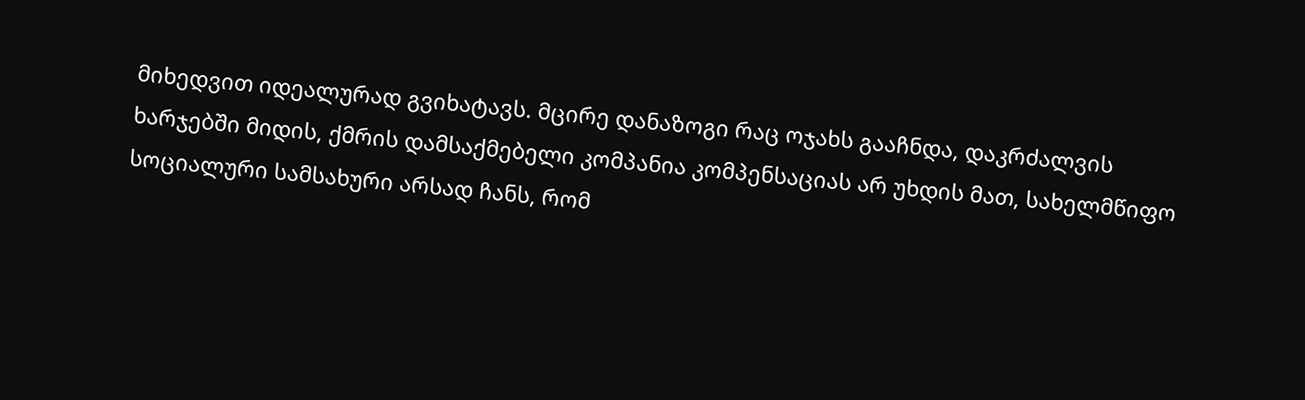მიხედვით იდეალურად გვიხატავს. მცირე დანაზოგი რაც ოჯახს გააჩნდა, დაკრძალვის ხარჯებში მიდის, ქმრის დამსაქმებელი კომპანია კომპენსაციას არ უხდის მათ, სახელმწიფო სოციალური სამსახური არსად ჩანს, რომ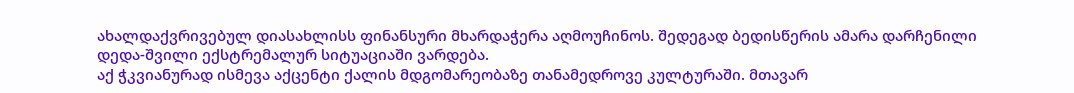ახალდაქვრივებულ დიასახლისს ფინანსური მხარდაჭერა აღმოუჩინოს. შედეგად ბედისწერის ამარა დარჩენილი დედა-შვილი ექსტრემალურ სიტუაციაში ვარდება.
აქ ჭკვიანურად ისმევა აქცენტი ქალის მდგომარეობაზე თანამედროვე კულტურაში. მთავარ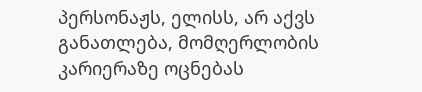პერსონაჟს, ელისს, არ აქვს განათლება, მომღერლობის კარიერაზე ოცნებას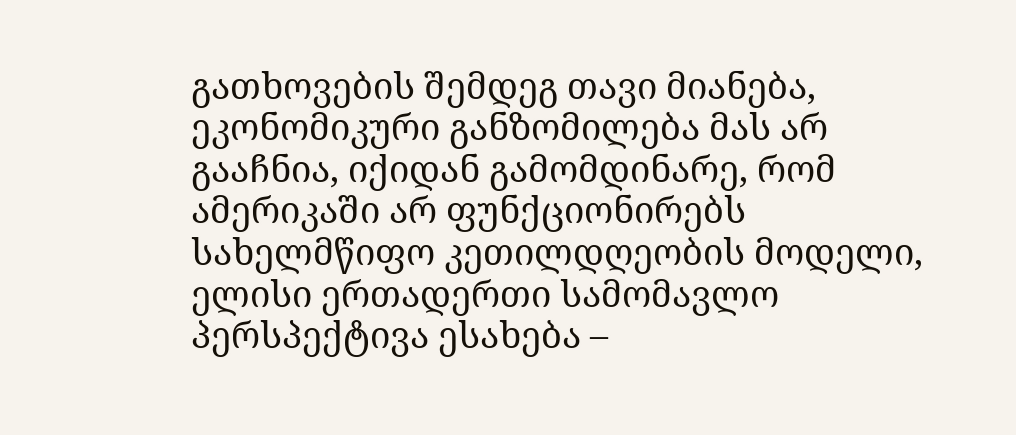გათხოვების შემდეგ თავი მიანება, ეკონომიკური განზომილება მას არ გააჩნია, იქიდან გამომდინარე, რომ ამერიკაში არ ფუნქციონირებს სახელმწიფო კეთილდღეობის მოდელი, ელისი ერთადერთი სამომავლო პერსპექტივა ესახება –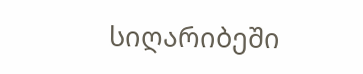სიღარიბეში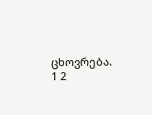ცხოვრება.
1 2